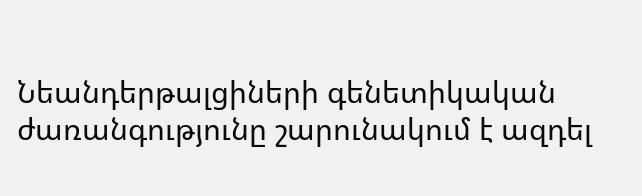Նեանդերթալցիների գենետիկական ժառանգությունը շարունակում է ազդել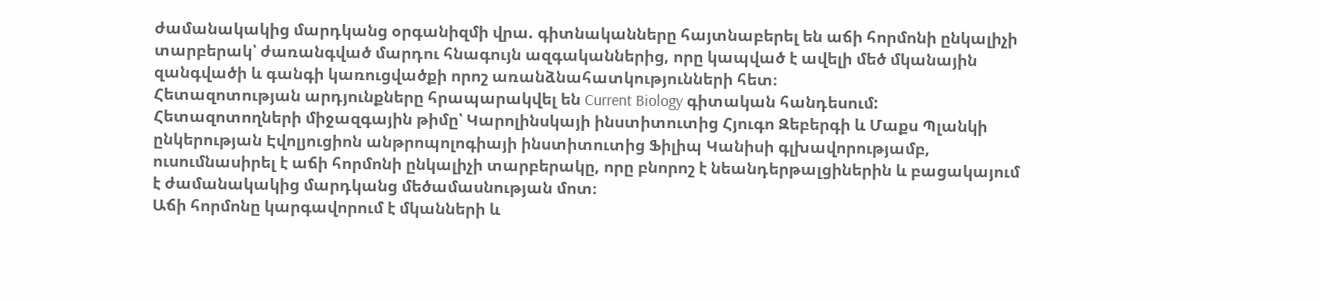ժամանակակից մարդկանց օրգանիզմի վրա. գիտնականները հայտնաբերել են աճի հորմոնի ընկալիչի տարբերակ՝ ժառանգված մարդու հնագույն ազգականներից, որը կապված է ավելի մեծ մկանային զանգվածի և գանգի կառուցվածքի որոշ առանձնահատկությունների հետ։
Հետազոտության արդյունքները հրապարակվել են Current Biology գիտական հանդեսում:
Հետազոտողների միջազգային թիմը՝ Կարոլինսկայի ինստիտուտից Հյուգո Զեբերգի և Մաքս Պլանկի ընկերության Էվոլյուցիոն անթրոպոլոգիայի ինստիտուտից Ֆիլիպ Կանիսի գլխավորությամբ, ուսումնասիրել է աճի հորմոնի ընկալիչի տարբերակը, որը բնորոշ է նեանդերթալցիներին և բացակայում է ժամանակակից մարդկանց մեծամասնության մոտ։
Աճի հորմոնը կարգավորում է մկանների և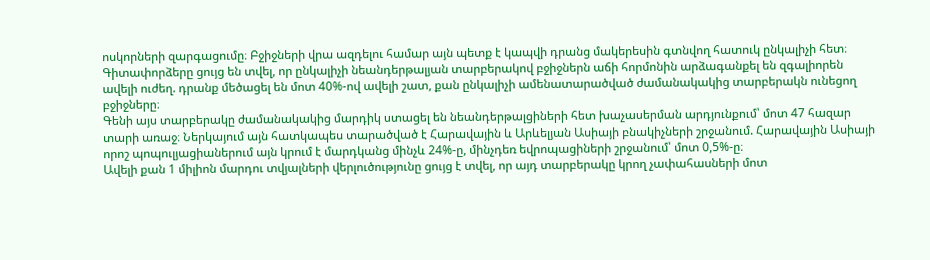ոսկորների զարգացումը։ Բջիջների վրա ազդելու համար այն պետք է կապվի դրանց մակերեսին գտնվող հատուկ ընկալիչի հետ։ Գիտափորձերը ցույց են տվել, որ ընկալիչի նեանդերթալյան տարբերակով բջիջներն աճի հորմոնին արձագանքել են զգալիորեն ավելի ուժեղ. դրանք մեծացել են մոտ 40%-ով ավելի շատ, քան ընկալիչի ամենատարածված ժամանակակից տարբերակն ունեցող բջիջները։
Գենի այս տարբերակը ժամանակակից մարդիկ ստացել են նեանդերթալցիների հետ խաչասերման արդյունքում՝ մոտ 47 հազար տարի առաջ։ Ներկայում այն հատկապես տարածված է Հարավային և Արևելյան Ասիայի բնակիչների շրջանում. Հարավային Ասիայի որոշ պոպուլյացիաներում այն կրում է մարդկանց մինչև 24%-ը, մինչդեռ եվրոպացիների շրջանում՝ մոտ 0,5%-ը։
Ավելի քան 1 միլիոն մարդու տվյալների վերլուծությունը ցույց է տվել, որ այդ տարբերակը կրող չափահասների մոտ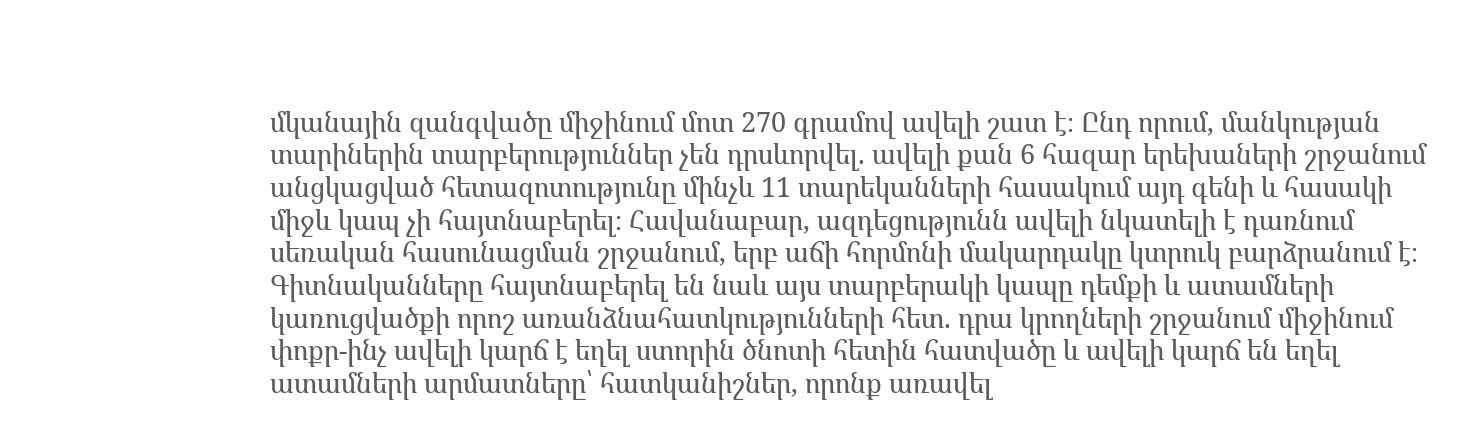մկանային զանգվածը միջինում մոտ 270 գրամով ավելի շատ է։ Ընդ որում, մանկության տարիներին տարբերություններ չեն դրսևորվել. ավելի քան 6 հազար երեխաների շրջանում անցկացված հետազոտությունը մինչև 11 տարեկանների հասակում այդ գենի և հասակի միջև կապ չի հայտնաբերել։ Հավանաբար, ազդեցությունն ավելի նկատելի է դառնում սեռական հասունացման շրջանում, երբ աճի հորմոնի մակարդակը կտրուկ բարձրանում է։
Գիտնականները հայտնաբերել են նաև այս տարբերակի կապը դեմքի և ատամների կառուցվածքի որոշ առանձնահատկությունների հետ. դրա կրողների շրջանում միջինում փոքր-ինչ ավելի կարճ է եղել ստորին ծնոտի հետին հատվածը և ավելի կարճ են եղել ատամների արմատները՝ հատկանիշներ, որոնք առավել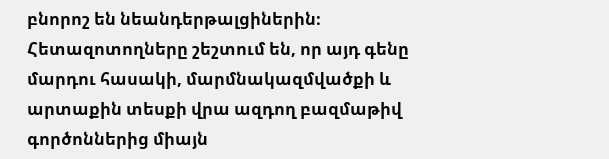բնորոշ են նեանդերթալցիներին։
Հետազոտողները շեշտում են, որ այդ գենը մարդու հասակի, մարմնակազմվածքի և արտաքին տեսքի վրա ազդող բազմաթիվ գործոններից միայն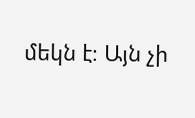մեկն է։ Այն չի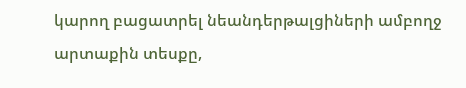կարող բացատրել նեանդերթալցիների ամբողջ արտաքին տեսքը,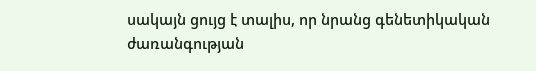սակայն ցույց է տալիս, որ նրանց գենետիկական ժառանգության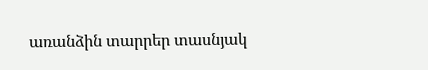առանձին տարրեր տասնյակ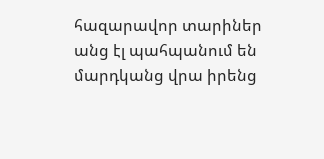հազարավոր տարիներ անց էլ պահպանում են մարդկանց վրա իրենց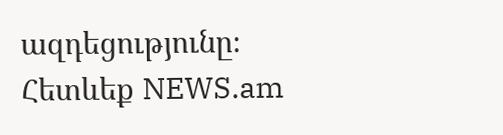ազդեցությունը։
Հետևեք NEWS.am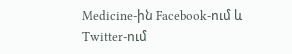Medicine-ին Facebook-ում և Twitter-ում